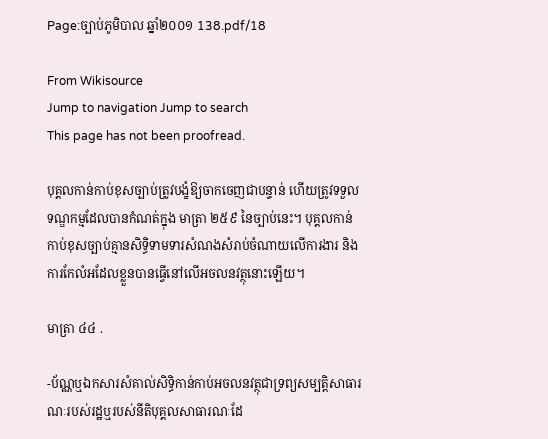Page:ច្បាប់ភូមិបាល ឆ្នាំ២០០១ 138.pdf/18

From Wikisource
Jump to navigation Jump to search
This page has not been proofread.

បុគ្គលកាន់កាប់ខុសច្បាប់ត្រូវបង្ខំឱ្យចាកចេញជាបន្ទាន់ ហើយត្រូវទទួលទណ្ឌកម្មដែលបានកំណត់ក្នុង មាត្រា ២៥៩ នៃច្បាប់នេះ។ បុគ្គលកាន់កាប់ខុសច្បាប់គ្មានសិទ្ធិទាមទារសំណងសំរាប់ចំណាយលើការងារ និងការកែលំអដែលខ្លួនបានធ្វើនៅលើអចលនវត្ថុនោះឡើយ។

មាត្រា ៤៤ .

-ប័ណ្ណឬឯកសារសំគាល់សិទ្ធិកាន់កាប់អចលនវត្ថុជាទ្រព្យសម្បត្តិសាធារណៈរបស់រដ្ឋឬរបស់នីតិបុគ្គលសាធារណៈដែ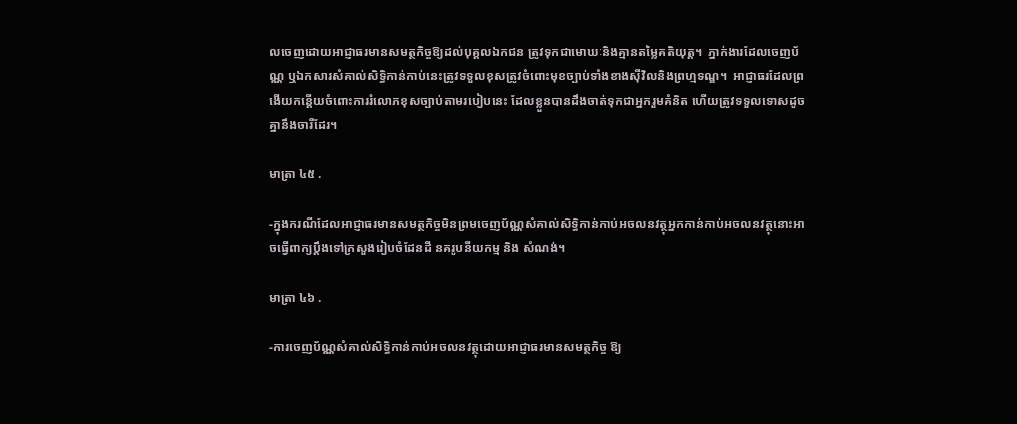លចេញដោយអាជ្ញាធរមានសមត្ថកិច្ចឱ្យដល់បុគ្គលឯកជន ត្រូវទុកជាមោឃៈនិងគ្មានតម្លៃគតិយុត្ត។  ភ្នាក់ងារដែលចេញប័ណ្ណ ឬឯកសារសំគាល់សិទ្ធិកាន់កាប់នេះត្រូវទទួលខុសត្រូវចំពោះមុខច្បាប់ទាំងខាងស៊ីវិលនិងព្រហ្មទណ្ឌ។  អាជ្ញាធរដែលព្រងើយកន្តើយចំពោះការរំលោភខុសច្បាប់តាមរបៀបនេះ ដែលខ្លួនបានដឹងចាត់ទុកជាអ្នករួមគំនិត ហើយត្រូវទទួលទោសដូចគ្នានឹងចារីដែរ។

មាត្រា ៤៥ .

-ក្នុងករណីដែលអាជ្ញាធរមានសមត្ថកិច្ចមិនព្រមចេញប័ណ្ណសំគាល់សិទ្ធិកាន់កាប់អចលនវត្ថុអ្នកកាន់កាប់អចលនវត្ថុនោះអាចធ្វើពាក្យប្ដឹងទៅក្រសួងរៀបចំដែនដី នគរូបនីយកម្ម និង សំណង់។

មាត្រា ៤៦ .

-ការចេញប័ណ្ណសំគាល់សិទ្ធិកាន់កាប់អចលនវត្ថុដោយអាជ្ញាធរមានសមត្ថកិច្ច ឱ្យ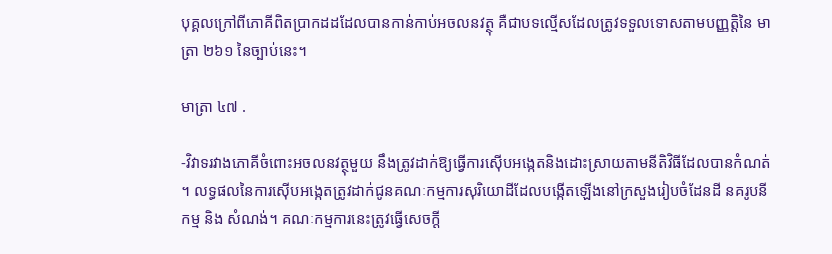បុគ្គលក្រៅពីភោគីពិតប្រាកដដដែលបានកាន់កាប់អចលនវត្ថុ គឺជាបទល្មើសដែលត្រូវទទួលទោសតាមបញ្ញត្តិនៃ មាត្រា ២៦១ នៃច្បាប់នេះ។

មាត្រា ៤៧ .

-វិវាទរវាងភោគីចំពោះអចលនវត្ថុមួយ នឹងត្រូវដាក់ឱ្យធ្វើការស៊ើបអង្កេតនិងដោះស្រាយតាមនីតិវិធីដែលបានកំណត់។ លទ្ធផលនៃការស៊ើបអង្កេតត្រូវដាក់ជូនគណៈកម្មការសុរិយោដីដែលបង្កើតឡើងនៅក្រសួងរៀបចំដែនដី នគរូបនីកម្ម និង សំណង់។ គណៈកម្មការនេះត្រូវធ្វើសេចក្ដី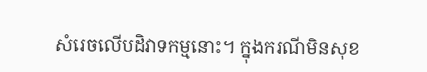សំរេចលើបដិវាទកម្មនោះ។ ក្នុងករណីមិនសុខ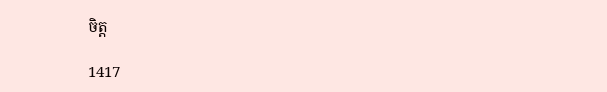ចិត្ត

1417